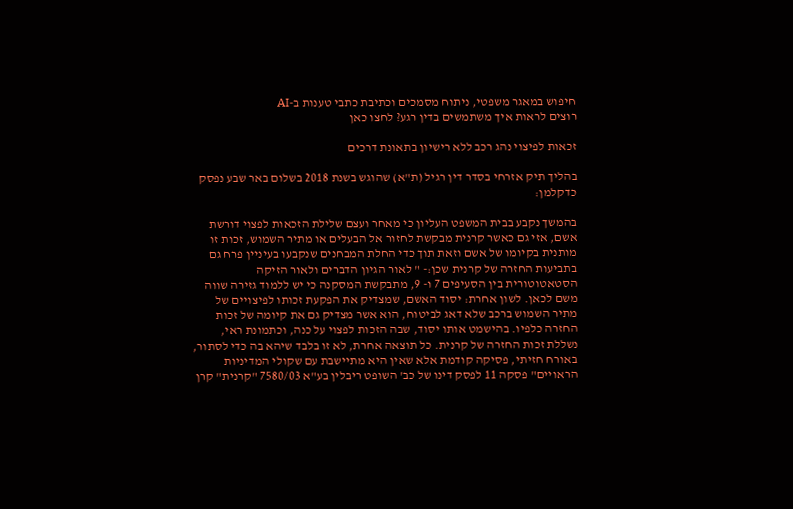חיפוש במאגר משפטי, ניתוח מסמכים וכתיבת כתבי טענות ב-AI
רוצים לראות איך משתמשים בדין רגע? לחצו כאן

זכאות לפיצוי נהג רכב ללא רישיון בתאונת דרכים

בהליך תיק אזרחי בסדר דין רגיל (ת"א) שהוגש בשנת 2018 בשלום באר שבע נפסק כדקלמן:

בהמשך נקבע בבית המשפט העליון כי מאחר ועצם שלילת הזכאות לפצוי דורשת אשם, אזי גם כאשר קרנית מבקשת לחזור אל הבעלים או מתיר השמוש, זכות זו מותנית בקיומו של אשם וזאת תוך כדי החלת המבחנים שנקבעו בעיניין פרח גם בתביעות החזרה של קרנית שכן:- " לאור הגיון הדברים ולאור הזיקה הסטאטוטורית בין הסעיפים 7 ו- 9, מתבקשת המסקנה כי יש ללמוד גזירה שווה משם לכאן. לשון אחרת: יסוד האשם, שמצדיק את הפקעת זכותו לפיצויים של מתיר השמוש ברכב שלא דאג לביטוח, הוא אשר מצדיק גם את קיומה של זכות החזרה כלפיו. בהישמט אותו יסוד, שבה הזכות לפצוי על כנה, וכתמונת ראי, נשללת זכות החזרה של קרנית. כל תוצאה אחרת, לא זו בלבד שיהא בה כדי לסתור, באורח חזיתי, פסיקה קודמת אלא שאין היא מתיישבת עם שקולי המדיניות הראויים" פסקה 11 לפסק דינו של כב' השופט ריבלין בע"א 7580/03 "קרנית" קרן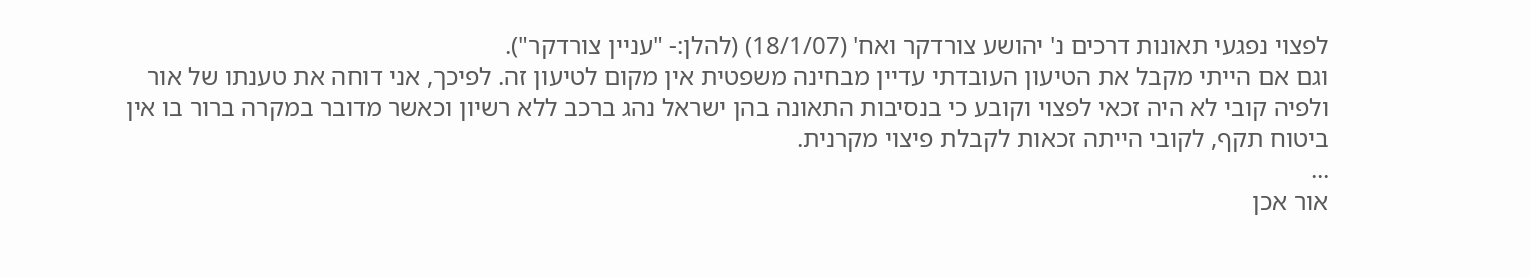לפצוי נפגעי תאונות דרכים נ' יהושע צורדקר ואח' (18/1/07) (להלן:- "עניין צורדקר").
וגם אם הייתי מקבל את הטיעון העובדתי עדיין מבחינה משפטית אין מקום לטיעון זה. לפיכך, אני דוחה את טענתו של אור ולפיה קובי לא היה זכאי לפצוי וקובע כי בנסיבות התאונה בהן ישראל נהג ברכב ללא רשיון וכאשר מדובר במקרה ברור בו אין ביטוח תקף, לקובי הייתה זכאות לקבלת פיצוי מקרנית.
...
אור אכן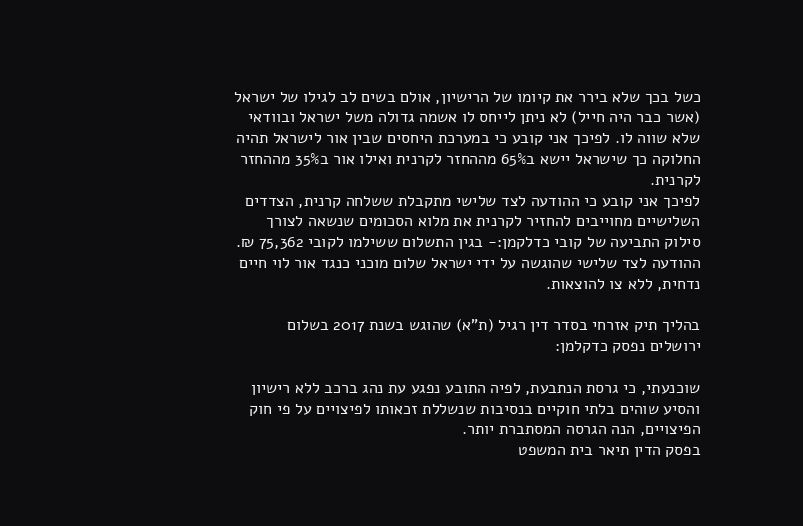כשל בכך שלא בירר את קיומו של הרישיון, אולם בשים לב לגילו של ישראל (אשר כבר היה חייל) לא ניתן לייחס לו אשמה גדולה משל ישראל ובוודאי שלא שווה לו. לפיכך אני קובע כי במערכת היחסים שבין אור לישראל תהיה החלוקה כך שישראל יישא ב65% מההחזר לקרנית ואילו אור ב35% מההחזר לקרנית.
לפיכך אני קובע כי ההודעה לצד שלישי מתקבלת ששלחה קרנית, הצדדים השלישיים מחוייבים להחזיר לקרנית את מלוא הסכומים שנשאה לצורך סילוק התביעה של קובי כדלקמן:- בגין התשלום ששילמו לקובי 75,362 ₪.
ההודעה לצד שלישי שהוגשה על ידי ישראל שלום מוכני כנגד אור לוי חיים נדחית, ללא צו להוצאות.

בהליך תיק אזרחי בסדר דין רגיל (ת"א) שהוגש בשנת 2017 בשלום ירושלים נפסק כדקלמן:

שוכנעתי, כי גרסת הנתבעת, לפיה התובע נפגע עת נהג ברכב ללא רישיון והסיע שוהים בלתי חוקיים בנסיבות שנשללת זכאותו לפיצויים על פי חוק הפיצויים, הנה הגרסה המסתברת יותר.
בפסק הדין תיאר בית המשפט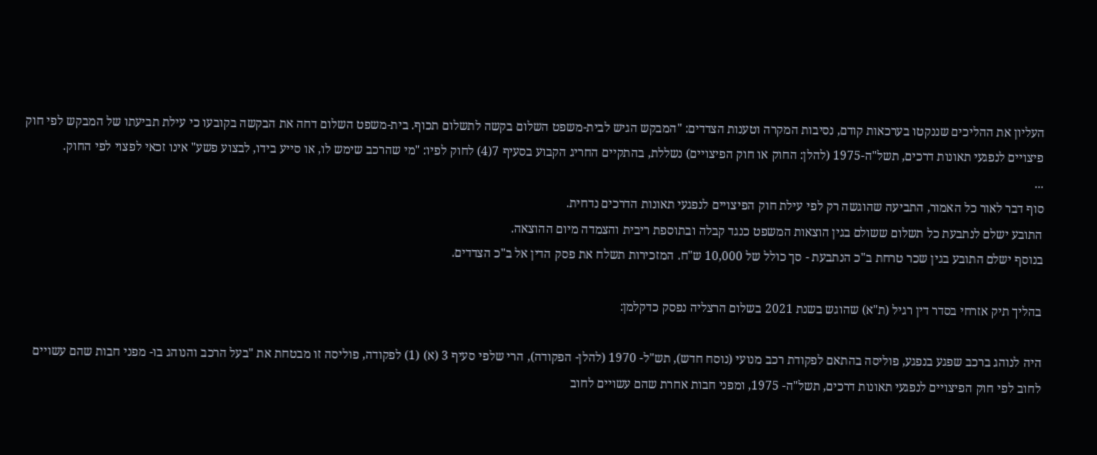העליון את ההליכים שננקטו בערכאות קודם, נסיבות המקרה וטענות הצדדים: "המבקש הגיש לבית-משפט השלום בקשה לתשלום תכוף. בית-משפט השלום דחה את הבקשה בקובעו כי עילת תביעתו של המבקש לפי חוק פיצויים לנפגעי תאונות דרכים, תשל"ה-1975 (להלן: החוק או חוק הפיצויים) נשללת, בהתקיים החריג הקבוע בסעיף 7(4) לחוק לפיו: "מי שהרכב שימש לו, או סייע בידו, לבצוע פשע" אינו זכאי לפצוי לפי החוק.
...
סוף דבר לאור כל האמור, התביעה שהוגשה רק לפי עילת חוק הפיצויים לנפגעי תאונות הדרכים נדחית.
התובע ישלם לנתבעת כל תשלום ששולם בגין הוצאות המשפט כנגד קבלה ובתוספת ריבית והצמדה מיום ההוצאה.
בנוסף ישלם התובע בגין שכר טרחת ב"כ הנתבעת - סך כולל של 10,000 ש"ח. המזכירות תשלח את פסק הדין אל ב"כ הצדדים.

בהליך תיק אזרחי בסדר דין רגיל (ת"א) שהוגש בשנת 2021 בשלום הרצליה נפסק כדקלמן:

היה לנוהג ברכב שפגע בנפגע, פוליסה בהתאם לפקודת רכב מנועי (נוסח חדש), תש"ל- 1970 (להלן- הפקודה), הרי שלפי סעיף 3 (א) (1) לפקודה, פוליסה זו מבטחת את "בעל הרכב והנוהג בו- מפני חבות שהם עשויים לחוב לפי חוק הפיצויים לנפגעי תאונות דרכים, תשל"ה- 1975, ומפני חבות אחרת שהם עשויים לחוב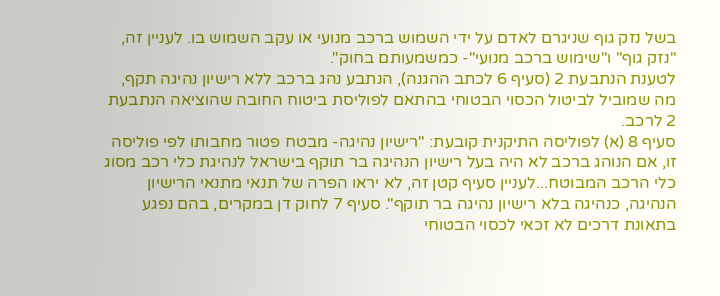בשל נזק גוף שניגרם לאדם על ידי השמוש ברכב מנועי או עקב השמוש בו. לעניין זה, "נזק גוף" ו"שימוש ברכב מנועי"- כמשמעותם בחוק".
לטענת הנתבעת 2 (סעיף 6 לכתב ההגנה), הנתבע נהג ברכב ללא רישיון נהיגה תקף, מה שמוביל לביטול הכסוי הבטוחי בהתאם לפוליסת ביטוח החובה שהוציאה הנתבעת 2 לרכב.
סעיף 8 (א) לפוליסה התיקנית קובעת: "רישיון נהיגה- מבטח פטור מחבותו לפי פוליסה זו, אם הנוהג ברכב לא היה בעל רישיון הנהיגה בר תוקף בישראל לנהיגת כלי רכב מסוג כלי הרכב המבוטח...לעניין סעיף קטן זה, לא יראו הפרה של תנאי מתנאי הרישיון הנהיגה, כנהיגה בלא רישיון נהיגה בר תוקף". סעיף 7 לחוק דן במקרים, בהם נפגע בתאונת דרכים לא זכאי לכסוי הבטוחי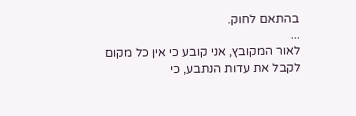בהתאם לחוק.
...
לאור המקובץ, אני קובע כי אין כל מקום לקבל את עדות הנתבע, כי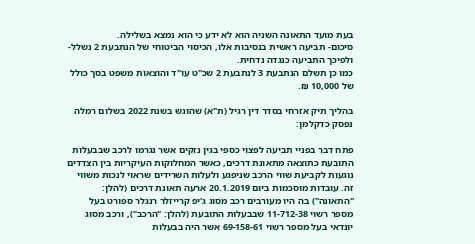בעת מועד התאונה השניה הוא לא ידע כי הוא נמצא בשלילה.
סיכום- תביעה ראשית בנסיבות אלו, הכיסוי הביטוחי של הנתבעת 2 נשלל- ולפיכך התביעה כנגדה נדחית.
כמו כן תשלם הנתבעת 3 לנתבעת 2 שכ"ט עו"ד והוצאות משפט בסך כולל של 10,000 ₪.

בהליך תיק אזרחי בסדר דין רגיל (ת"א) שהוגש בשנת 2022 בשלום רמלה נפסק כדקלמן:

פתח דבר בפניי תביעה לפצוי כספי בגין נזקים אשר נגרמו לרכב שבבעלות התובעת כתוצאה מתאונת דרכים, כאשר המחלוקות העיקריות בין הצדדים נוגעות לקביעת שווי הרכב שניפגע ולעלות השרידים שראוי לנכות משווי זה. עובדות מוסכמות ביום 20.1.2019 ארעה תאונת דרכים (להלן: "התאונה") בה היו מעורבים רכב מסוג ג'יפ קרייזלר רנגלר ספורט בעל מספר רשוי 11-712-38 שבבעלות התובעת (להלן: "הרכב"), ורכב מסוג יונדאי בעל מספר רשוי 69-158-61 אשר היה בבעלות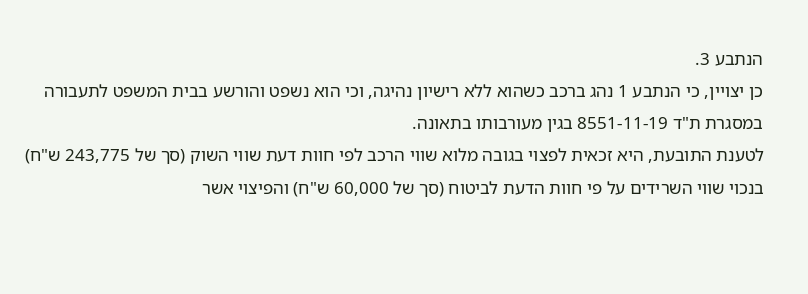הנתבע 3.
כן יצויין, כי הנתבע 1 נהג ברכב כשהוא ללא רישיון נהיגה, וכי הוא נשפט והורשע בבית המשפט לתעבורה במסגרת ת"ד 8551-11-19 בגין מעורבותו בתאונה.
לטענת התובעת, היא זכאית לפצוי בגובה מלוא שווי הרכב לפי חוות דעת שווי השוק (סך של 243,775 ש"ח) בנכוי שווי השרידים על פי חוות הדעת לביטוח (סך של 60,000 ש"ח) והפיצוי אשר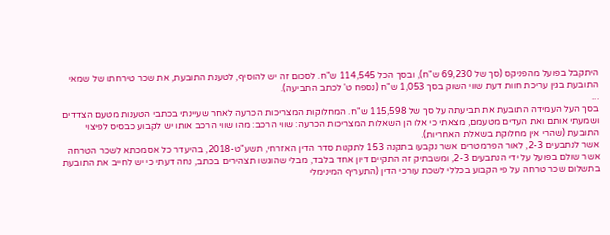היתקבל בפועל מהפניקס (סך של 69,230 ש"ח), ובסך הכל 114,545 ש"ח. לסכום זה יש להוסיף, לטענת התובעת, את שכר טירחתו של שמאי התובעת בגין עריכת חוות דעת שווי השוק בסך 1,053 ש"ח (נספח ט' לכתב התביעה).
...
בסך העל העמידה התובעת את תביעתה על סך של 115,598 ש"ח. המחלוקות המצריכות הכרעה לאחר שעיינתי בכתבי הטענות מטעם הצדדים ושמעתי אותם ואת העדים מטעמם, מצאתי כי אלו הן השאלות המצריכות הכרעה: שווי הרכב: מהו שווי הרכב אותו יש לקבוע כבסיס לפיצוי התובעת (שהרי אין מחלוקת בשאלת האחריות).
אשר לנתבעים 2-3, לאור הפרמטרים אשר נקבעו בתקנה 153 לתקנות סדר הדין האזרחי, תשע"ט-2018, בהיעדר כל אסמכתא לשכר הטרחה אשר שולם בפועל על ידי הנתבעים 2-3, ומשבתיק זה התקיים דיון אחד בלבד, מבלי שהוגשו תצהירים בכתב, נחה דעתי כי יש לחייב את התובעת בתשלום שכר טרחה על פי הקבוע בכללי לשכת עורכי הדין (התעריף המינימלי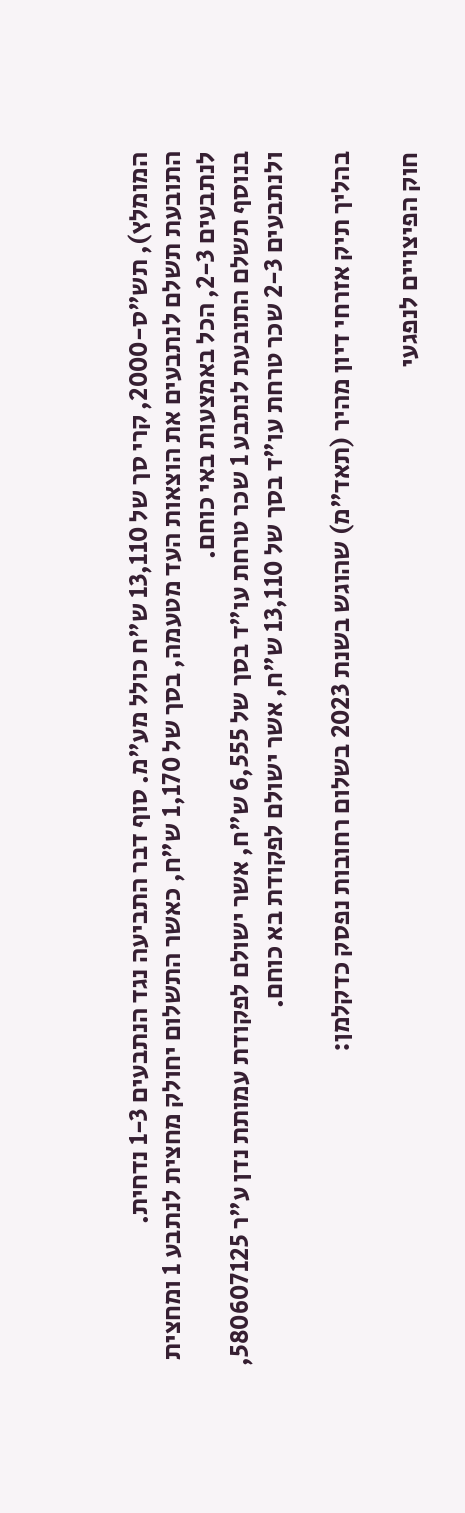המומלץ), תש"ס-2000, קרי סך של 13,110 ש"ח כולל מע"מ. סוף דבר התביעה נגד הנתבעים 1-3 נדחית.
התובעת תשלם לנתבעים את הוצאות העד מטעמה, בסך של 1,170 ש"ח, כאשר התשלום יחולק מחצית לנתבע 1 ומחצית לנתבעים 2-3, הכל באמצעות באי כוחם.
בנוסף תשלם התובעת לנתבע 1 שכר טרחת עו"ד בסך של 6,555 ש"ח, אשר ישולם לפקודת עמותת נדן ע"ר 580607125, ולנתבעים 2-3 שכר טרחת עו"ד בסך של 13,110 ש"ח, אשר ישולם לפקודת בא כוחם.

בהליך תיק אזרחי דיון מהיר (תאד"מ) שהוגש בשנת 2023 בשלום רחובות נפסק כדקלמן:

חוק הפיצויים לנפגעי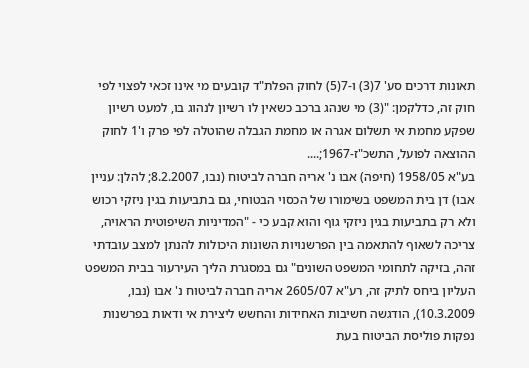תאונות דרכים סע' 7(3) ו-7(5) לחוק הפלת"ד קובעים מי אינו זכאי לפצוי לפי חוק זה, כדלקמן: "(3) מי שנהג ברכב כשאין לו רשיון לנהוג בו, למעט רשיון שפקע מחמת אי תשלום אגרה או מחמת הגבלה שהוטלה לפי פרק ו'1 לחוק ההוצאה לפועל, התשכ"ז-1967;....
בע"א 1958/05 (חיפה) אבו נ' אריה חברה לביטוח (נבו, 8.2.2007; להלן: עניין אבו) דן בית המשפט בשימורו של הכסוי הבטוחי, גם בתביעות בגין ניזקי רכוש ולא רק בתביעות בגין ניזקי גוף והוא קבע כי - "המדיניות השיפוטית הראויה, צריכה לשאוף להתאמה בין הפרשנויות השונות היכולות להנתן למצב עובדתי זהה, בזיקה לתחומי המשפט השונים" גם במסגרת הליך העירעור בבית המשפט העליון ביחס לתיק זה, רע"א 2605/07 אריה חברה לביטוח נ' אבו (נבו, 10.3.2009), הודגשה חשיבות האחידות והחשש ליצירת אי ודאות בפרשנות נפקות פוליסת הביטוח בעת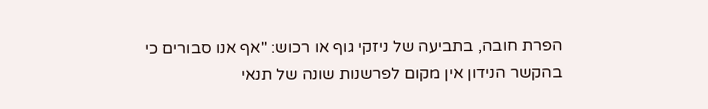הפרת חובה, בתביעה של ניזקי גוף או רכוש: "אף אנו סבורים כי בהקשר הנידון אין מקום לפרשנות שונה של תנאי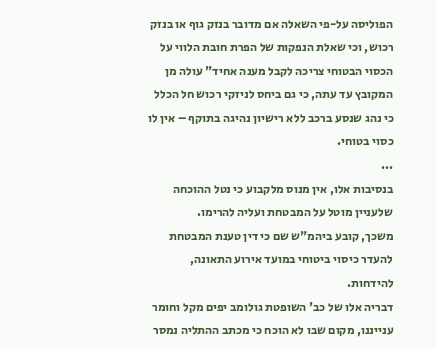הפוליסה על-פי השאלה אם מדובר בנזק גוף או בנזק רכוש, וכי שאלת הנפקות של הפרת חובת הלווי על הכסוי הבטוחי צריכה לקבל מענה אחיד" עולה מן המקובץ עד עתה, כי גם ביחס לניזקי רכוש חל הכלל כי נהג שנסע ברכב ללא רישיון נהיגה בתוקף – אין לו כסוי בטוחי.
...
בנסיבות אלו, אין מנוס מלקבוע כי נטל ההוכחה שלעניין מוטל על המבטחת ועליה להרימו.
משכך, קובע ביהמ"ש שם כי דין טענת המבטחת להעדר כיסוי ביטוחי במועד אירוע התאונה, להידחות.
דבריה אלו של כב' השופטת גולומב יפים מקל וחומר ענייננו, מקום שבו לא הוכח כי מכתב ההתליה נמסר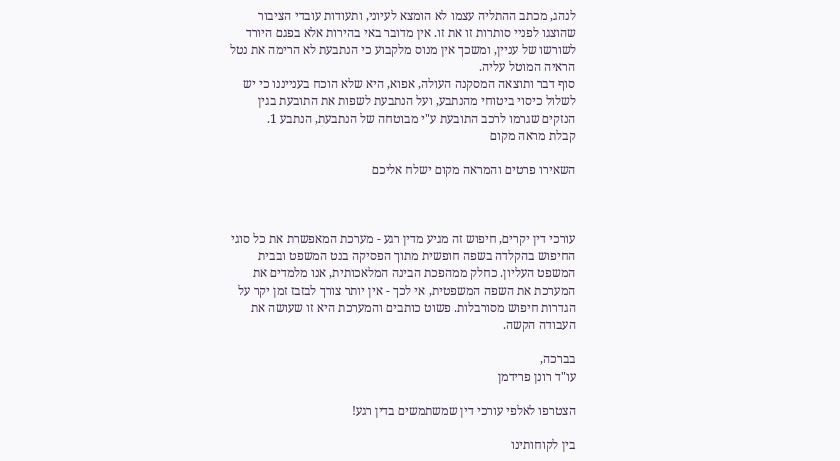לנהג, מכתב ההתליה עצמו לא הומצא לעיוני, ותעודות עובדי הציבור שהוצגו לפניי סותרות זו את זו. אין מדובר באי בהירות אלא בפגם היורד לשורשו של עניין, ומשכך אין מנוס מלקבוע כי הנתבעת לא הרימה את נטל הראיה המוטל עליה.
סוף דבר ותוצאה המסקנה העולה, אפוא, היא שלא הוכח בענייננו כי יש לשלול כיסוי ביטוחי מהנתבע, ועל הנתבעת לשפות את התובעת בגין הנזקים שגרמו לרכב התובעת ע"י מבוטחה של הנתבעת, הנתבע 1.
קבלת מראה מקום

השאירו פרטים והמראה מקום ישלח אליכם



עורכי דין יקרים, חיפוש זה מגיע מדין רגע - מערכת המאפשרת את כל סוגי החיפוש בהקלדה בשפה חופשית מתוך הפסיקה בנט המשפט ובבית המשפט העליון. כחלק ממהפכת הבינה המלאכותית, אנו מלמדים את המערכת את השפה המשפטית, אי לכך - אין יותר צורך לבזבז זמן יקר על הגדרות חיפוש מסורבלות. פשוט כותבים והמערכת היא זו שעושה את העבודה הקשה.

בברכה,
עו"ד רונן פרידמן

הצטרפו לאלפי עורכי דין שמשתמשים בדין רגע!

בין לקוחותינו